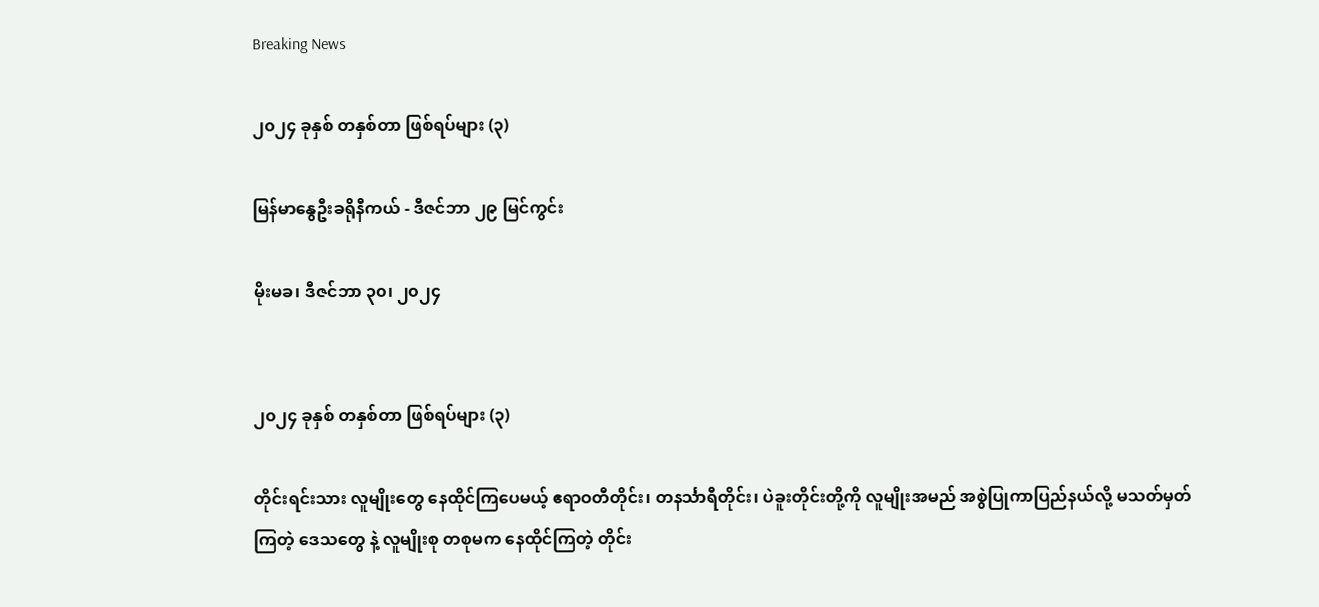Breaking News

၂၀၂၄ ခုနှစ် တနှစ်တာ ဖြစ်ရပ်များ (၃)

မြန်မာနွေဦးခရိုနီကယ် - ဒီဇင်ဘာ ၂၉ မြင်ကွင်း

မိုးမခ၊ ဒီဇင်ဘာ ၃၀၊ ၂၀၂၄


၂၀၂၄ ခုနှစ် တနှစ်တာ ဖြစ်ရပ်များ (၃)

တိုင်းရင်းသား လူမျိုးတွေ နေထိုင်ကြပေမယ့် ဧရာဝတီတိုင်း၊ တနင်္သာရီတိုင်း၊ ပဲခူးတိုင်းတို့ကို လူမျိုးအမည် အစွဲပြုကာပြည်နယ်လို့ မသတ်မှတ်ကြတဲ့ ဒေသတွေ နဲ့ လူမျိုးစု တစုမက နေထိုင်ကြတဲ့ တိုင်း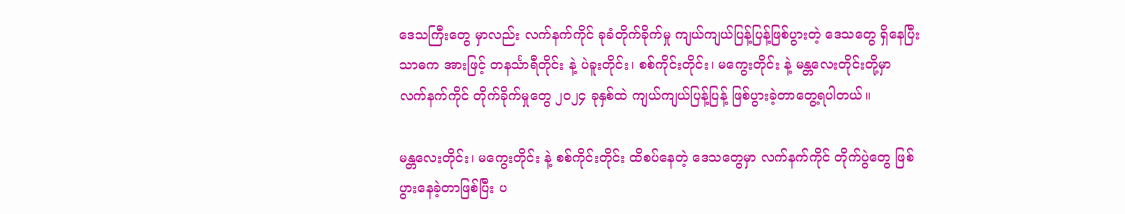ဒေသကြီးတွေ မှာလည်း လက်နက်ကိုင် ခုခံတိုက်ခိုက်မှု ကျယ်ကျယ်ပြန့်ပြန့်ဖြစ်ပွားတဲ့ ဒေသတွေ ရှိနေပြီး သာဓက အားဖြင့် တနင်္သာရီတိုင်း နဲ့ ပဲခူးတိုင်း၊ စစ်ကိုင်းတိုင်း၊ မကွေးတိုင်း နဲ့ မန္တလေးတိုင်းတို့မှာ လက်နက်ကိုင် တိုက်ခိုက်မှုတွေ ၂၀၂၄ ခုနှစ်ထဲ ကျယ်ကျယ်ပြန့်ပြန့် ဖြစ်ပွားခဲ့တာတွေ့ရပါတယ်။

မန္တလေးတိုင်း၊ မကွေးတိုင်း နဲ့ စစ်ကိုင်းတိုင်း ထိစပ်နေတဲ့ ဒေသတွေမှာ လက်နက်ကိုင် တိုက်ပွဲတွေ ဖြစ်ပွားနေခဲ့တာဖြစ်ပြီး ပ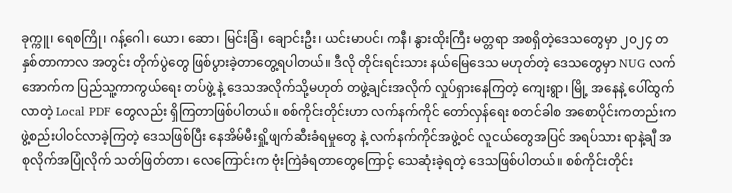ခုက္ကူ၊ ရေစကြို၊ ဂန့်ဂေါ၊ ယော၊ ဆော၊ မြင်းခြံ၊ ချောင်းဦး၊ ယင်းမာပင်၊ ကနီ၊ နွားထိုးကြီး မတ္တရာ အစရှိတဲ့ဒေသတွေမှာ ၂၀၂၄ တနှစ်တာကာလ အတွင်း တိုက်ပွဲတွေ ဖြစ်ပွားခဲ့တာတွေ့ရပါတယ်။ ဒီလို တိုင်းရင်းသား နယ်မြေဒေသ မဟုတ်တဲ့ ဒေသတွေမှာ NUG လက်အောက်က ပြည်သူ့ကာကွယ်ရေး တပ်ဖွဲ့ နဲ့ ဒေသအလိုက်သို့မဟုတ် တဖွဲ့ချင်းအလိုက် လှုပ်ရှားနေကြတဲ့ ကျေးရွာ၊ မြို့ အနေနဲ့ ပေါ်ထွက်လာတဲ့ Local PDF တွေလည်း ရှိကြတာဖြစ်ပါတယ်။ စစ်ကိုင်းတိုင်းဟာ လက်နက်ကိုင် တော်လှန်ရေး စတင်ခါစ အစောပိုင်းကတည်းက ဖွဲ့စည်းပါဝင်လာခဲ့ကြတဲ့ ဒေသဖြစ်ပြီး နေအိမ်မီးရှို့ဖျက်ဆီးခံရမှုတွေ နဲ့ လက်နက်ကိုင်အဖွဲ့ဝင် လူငယ်တွေအပြင် အရပ်သား ရာနဲ့ချီ အစုလိုက်အပြုံလိုက် သတ်ဖြတ်တာ၊ လေကြောင်းက ဗုံးကြဲခံရတာတွေကြောင့် သေဆုံးခဲ့ရတဲ့ ဒေသဖြစ်ပါတယ်။ စစ်ကိုင်းတိုင်း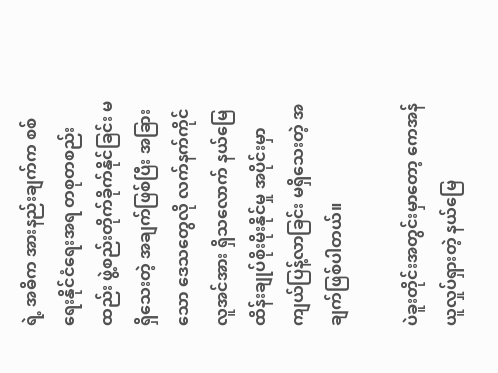ရဲ့ အဓိက အားနည်းချက်က စစ်ရေးနိုင်ငံရေးအရ တစုတစည်းထည်း ဖွဲ့စည်းတိုက်ခိုက်နိုင်ခြင်း မရှိသေးတဲ့ အချက်ဖြစ်ပြီး အခြားသော ဒေသတွေလို လက်နက်ကိုင် လူအင်အား ရှိသလောက် နယ်မြေထိန်းချုပ်စိုးမိုးနိုင်မှု အပိုင်းမှာ ကျယ်ပြန့်လာခြင်း မရှိသေးတဲ့ အချက်ဖြစ်ပါတယ်။

ပဲခူးတိုင်းအတွင်းမှာတော့ ကေအန်ယူလှုပ်ရှားတဲ့ နယ်မြေ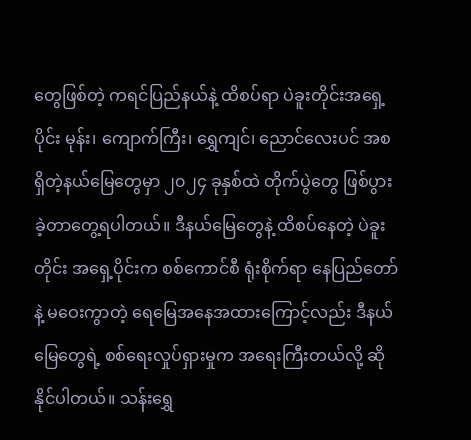တွေဖြစ်တဲ့ ကရင်ပြည်နယ်နဲ့ ထိစပ်ရာ ပဲခူးတိုင်းအရှေ့ပိုင်း မုန်း၊ ကျောက်ကြီး၊ ရွှေကျင်၊ ညောင်လေးပင် အစရှိတဲ့နယ်မြေတွေမှာ ၂၀၂၄ ခုနှစ်ထဲ တိုက်ပွဲတွေ ဖြစ်ပွားခဲ့တာတွေ့ရပါတယ်။ ဒီနယ်မြေတွေနဲ့ ထိစပ်နေတဲ့ ပဲခူးတိုင်း အရှေ့ပိုင်းက စစ်ကောင်စီ ရုံးစိုက်ရာ နေပြည်တော်နဲ့ မဝေးကွာတဲ့ ရေမြေအနေအထားကြောင့်လည်း ဒီနယ်မြေတွေရဲ့ စစ်ရေးလှုပ်ရှားမှုက အရေးကြီးတယ်လို့ ဆိုနိုင်ပါတယ်။ သန်းရွှေ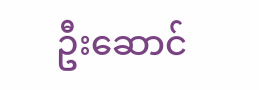ဦးဆောင်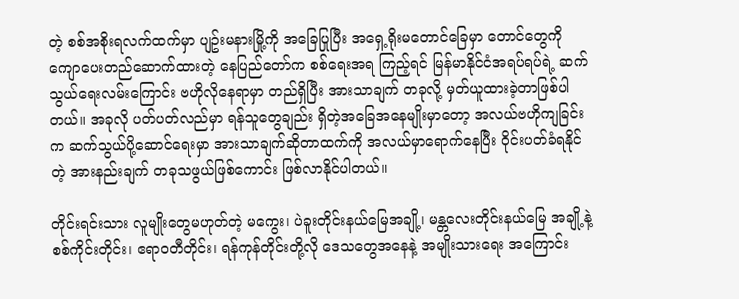တဲ့ စစ်အစိုးရလက်ထက်မှာ ပျဥ်းမနားမြို့ကို အခြေပြုပြီး အရှေ့ရိုးမတောင်ခြေမှာ တောင်တွေကို ကျောပေးတည်ဆောက်ထားတဲ့ နေပြည်တော်က စစ်ရေးအရ ကြည့်ရင် မြန်မာနိုင်ငံအရပ်ရပ်ရဲ့ ဆက်သွယ်ရေးလမ်းကြောင်း ဗဟိုလိုနေရာမှာ တည်ရှိပြီး အားသာချက် တခုလို့ မှတ်ယူထားခဲ့တာဖြစ်ပါတယ်။ အခုလို ပတ်ပတ်လည်မှာ ရန်သူတွေချည်း ရှိတဲ့အခြေအနေမျိုးမှာတော့ အလယ်ဗဟိုကျခြင်းက ဆက်သွယ်ပို့ဆောင်ရေးမှာ အားသာချက်ဆိုတာထက်ကို အလယ်မှာရောက်နေပြီး ဝိုင်းပတ်ခံရနိုင်တဲ့ အားနည်းချက် တခုသဖွယ်ဖြစ်ကောင်း ဖြစ်လာနိုင်ပါတယ်။

တိုင်းရင်းသား လူမျိုးတွေမဟုတ်တဲ့ မကွေး၊ ပဲခူးတိုင်းနယ်မြေအချို့၊ မန္တလေးတိုင်းနယ်မြေ အချို့နဲ့ စစ်ကိုင်းတိုင်း၊ ဧရာဝတီတိုင်း၊ ရန်ကုန်တိုင်းတို့လို ဒေသတွေအနေနဲ့ အမျိုးသားရေး အကြောင်း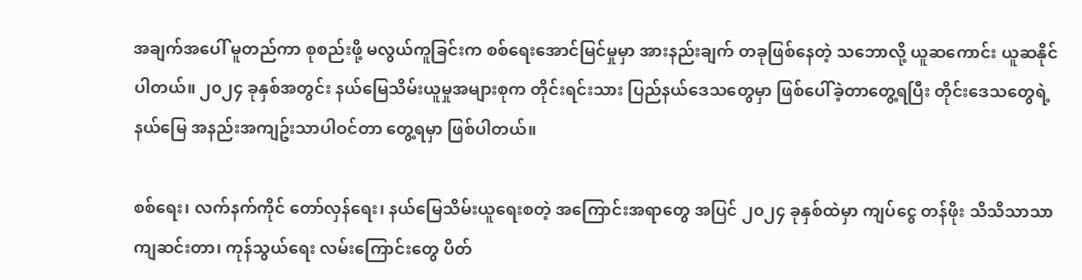အချက်အပေါ် မူတည်ကာ စုစည်းဖို့ မလွယ်ကူခြင်းက စစ်ရေးအောင်မြင်မှုမှာ အားနည်းချက် တခုဖြစ်နေတဲ့ သဘောလို့ ယူဆကောင်း ယူဆနိုင်ပါတယ်။ ၂၀၂၄ ခုနှစ်အတွင်း နယ်မြေသိမ်းယူမှုအများစုက တိုင်းရင်းသား ပြည်နယ်ဒေသတွေမှာ ဖြစ်ပေါ်ခဲ့တာတွေ့ရပြီး တိုင်းဒေသတွေရဲ့ နယ်မြေ အနည်းအကျဥ်းသာပါဝင်တာ တွေ့ရမှာ ဖြစ်ပါတယ်။

စစ်ရေး၊ လက်နက်ကိုင် တော်လှန်ရေး၊ နယ်မြေသိမ်းယူရေးစတဲ့ အကြောင်းအရာတွေ အပြင် ၂၀၂၄ ခုနှစ်ထဲမှာ ကျပ်ငွေ တန်ဖိုး သိသိသာသာကျဆင်းတာ၊ ကုန်သွယ်ရေး လမ်းကြောင်းတွေ ပိတ်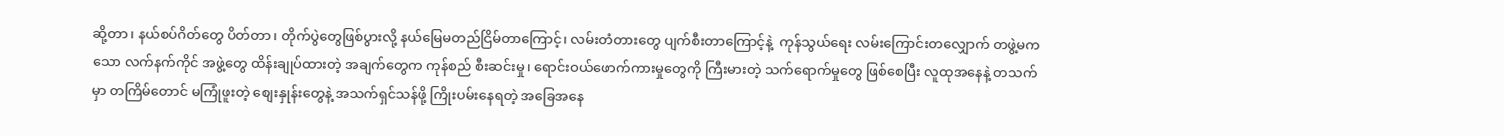ဆို့တာ၊ နယ်စပ်ဂိတ်တွေ ပိတ်တာ၊ တိုက်ပွဲတွေဖြစ်ပွားလို့ နယ်မြေမတည်ငြိမ်တာကြောင့်၊ လမ်းတံတားတွေ ပျက်စီးတာကြောင့်နဲ့  ကုန်သွယ်ရေး လမ်းကြောင်းတလျှောက် တဖွဲ့မကသော လက်နက်ကိုင် အဖွဲ့တွေ ထိန်းချုပ်ထားတဲ့ အချက်တွေက ကုန်စည် စီးဆင်းမှု၊ ရောင်းဝယ်ဖောက်ကားမှုတွေကို ကြီးမားတဲ့ သက်ရောက်မှုတွေ ဖြစ်စေပြီး လူထုအနေနဲ့ တသက်မှာ တကြိမ်တောင် မကြုံဖူးတဲ့ စျေးနှုန်းတွေနဲ့ အသက်ရှင်သန်ဖို့ ကြိုးပမ်းနေရတဲ့ အခြေအနေ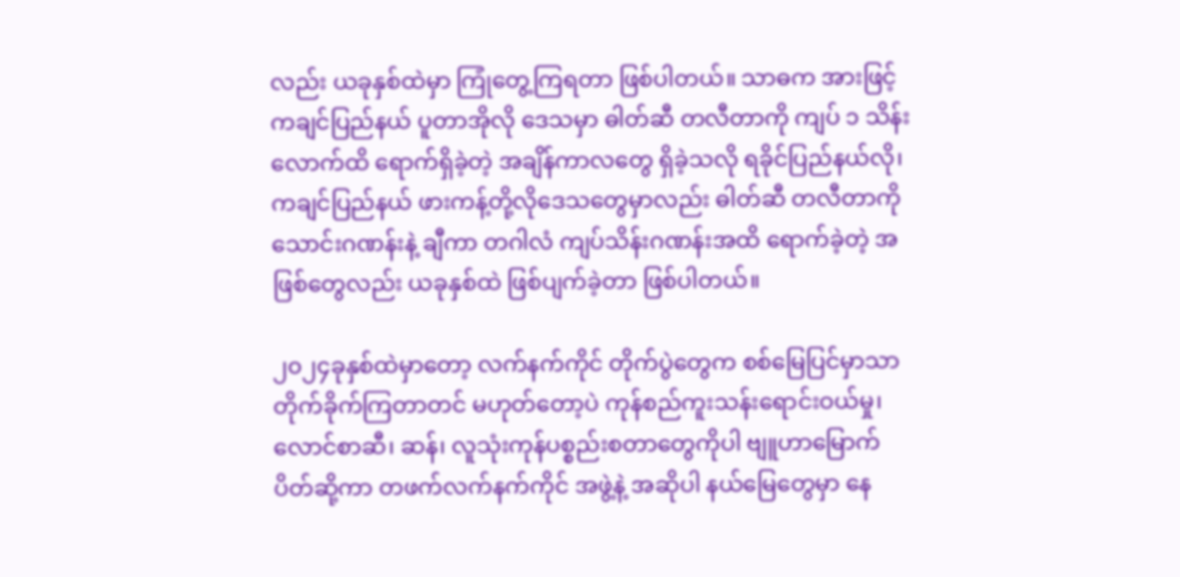လည်း ယခုနှစ်ထဲမှာ ကြုံတွေ့ကြရတာ ဖြစ်ပါတယ်။ သာဓက အားဖြင့် ကချင်ပြည်နယ် ပူတာအိုလို ဒေသမှာ ဓါတ်ဆီ တလီတာကို ကျပ် ၁ သိန်းလောက်ထိ ရောက်ရှိခဲ့တဲ့ အချိန်ကာလတွေ ရှိခဲ့သလို ရခိုင်ပြည်နယ်လို၊ ကချင်ပြည်နယ် ဖားကန့်တို့လိုဒေသတွေမှာလည်း ဓါတ်ဆီ တလီတာကို သောင်းဂဏန်းနဲ့ ချီကာ တဂါလံ ကျပ်သိန်းဂဏန်းအထိ ရောက်ခဲ့တဲ့ အဖြစ်တွေလည်း ယခုနှစ်ထဲ ဖြစ်ပျက်ခဲ့တာ ဖြစ်ပါတယ်။

၂၀၂၄ခုနှစ်ထဲမှာတော့ လက်နက်ကိုင် တိုက်ပွဲတွေက စစ်မြေပြင်မှာသာ တိုက်ခိုက်ကြတာတင် မဟုတ်တော့ပဲ ကုန်စည်ကူးသန်းရောင်းဝယ်မှု၊ လောင်စာဆီ၊ ဆန်၊ လူသုံးကုန်ပစ္စည်းစတာတွေကိုပါ ဗျူဟာမြောက် ပိတ်ဆို့ကာ တဖက်လက်နက်ကိုင် အဖွဲ့နဲ့ အဆိုပါ နယ်မြေတွေမှာ နေ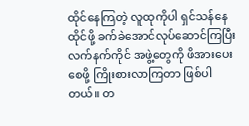ထိုင်နေကြတဲ့ လူထုကိုပါ ရှင်သန်နေထိုင်ဖို့ ခက်ခဲအောင်လုပ်ဆောင်ကြပြီး လက်နက်ကိုင် အဖွဲ့တွေကို ဖိအားပေးစေဖို့ ကြိုးစားလာကြတာ ဖြစ်ပါတယ်။ တ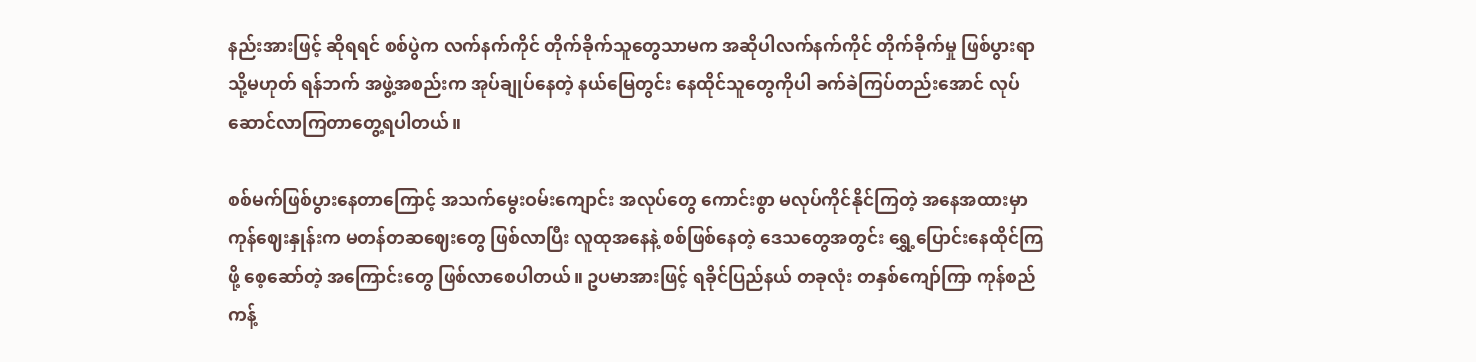နည်းအားဖြင့် ဆိုရရင် စစ်ပွဲက လက်နက်ကိုင် တိုက်ခိုက်သူတွေသာမက အဆိုပါလက်နက်ကိုင် တိုက်ခိုက်မှု ဖြစ်ပွားရာ သို့မဟုတ် ရန်ဘက် အဖွဲ့အစည်းက အုပ်ချုပ်နေတဲ့ နယ်မြေတွင်း နေထိုင်သူတွေကိုပါ ခက်ခဲကြပ်တည်းအောင် လုပ်ဆောင်လာကြတာတွေ့ရပါတယ်။

စစ်မက်ဖြစ်ပွားနေတာကြောင့် အသက်မွေးဝမ်းကျောင်း အလုပ်တွေ ကောင်းစွာ မလုပ်ကိုင်နိုင်ကြတဲ့ အနေအထားမှာ ကုန်ဈေးနှုန်းက မတန်တဆဈေးတွေ ဖြစ်လာပြီး လူထုအနေနဲ့ စစ်ဖြစ်နေတဲ့ ဒေသတွေအတွင်း ရွှေ့ပြောင်းနေထိုင်ကြဖို့ စေ့ဆော်တဲ့ အကြောင်းတွေ ဖြစ်လာစေပါတယ်။ ဥပမာအားဖြင့် ရခိုင်ပြည်နယ် တခုလုံး တနှစ်ကျော်ကြာ ကုန်စည်ကန့်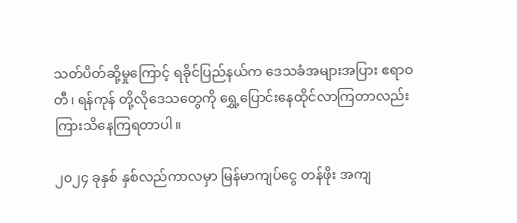သတ်ပိတ်ဆို့မှုကြောင့် ရခိုင်ပြည်နယ်က ဒေသခံအများအပြား ဧရာဝတီ၊ ရန်ကုန် တို့လိုဒေသတွေကို ရွှေ့ပြောင်းနေထိုင်လာကြတာလည်း ကြားသိနေကြရတာပါ။

၂၀၂၄ ခုနှစ် နှစ်လည်ကာလမှာ မြန်မာကျပ်ငွေ တန်ဖိုး အကျ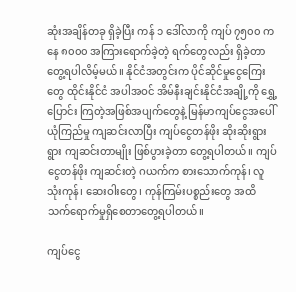ဆုံးအချိန်တခု ရှိခဲ့ပြီး ကန် ၁ ဒေါ်လာကို ကျပ် ၇၅၀၀ ကနေ ၈၀၀၀ အကြားရောက်ခဲ့တဲ့ ရက်တွေလည်း ရှိခဲ့တာတွေ့ရပါလိမ့်မယ်။ နိုင်ငံအတွင်းက ပိုင်ဆိုင်မှုငွေကြေးတွေ ထိုင်းနိုင်ငံ အပါအဝင် အိမ်နီးချင်းနိုင်ငံအချို့ကို ရွှေ့ပြောင်း ကြတဲ့အဖြစ်အပျက်တွေနဲ့ မြန်မာကျပ်ငွေအပေါ် ယုံကြည်မှု ကျဆင်းလာပြီး ကျပ်ငွေတန်ဖိုး ဆိုးဆိုးရွားရွား ကျဆင်းတာမျိုး ဖြစ်ပွားခဲ့တာ တွေ့ရပါတယ်။ ကျပ်ငွေတန်ဖိုး ကျဆင်းတဲ့ ဂယက်က စားသောက်ကုန်၊ လူသုံးကုန်၊ ဆေးဝါးတွေ၊ ကုန်ကြမ်းပစ္စည်းတွေ အထိ သက်ရောက်မှုရှိစေတာတွေ့ရပါတယ်။

ကျပ်ငွေ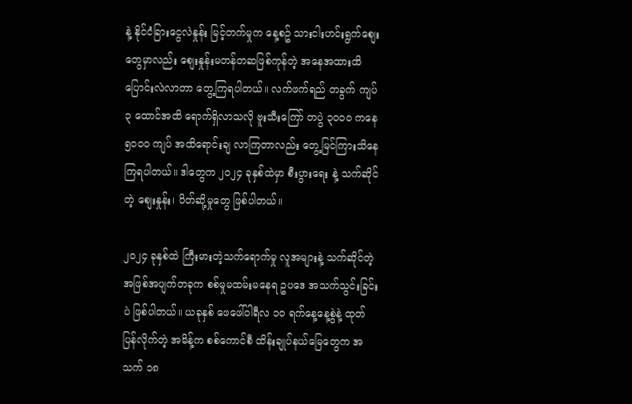နဲ့ နိုင်ငံခြားငွေလဲနှုန်း မြင့်တက်မှုက နေ့စဥ် သားငါးဟင်းရွက်စျေးတွေမှာလည်း စျေးနှုန်းမတန်တဆဖြစ်ကုန်တဲ့ အနေအထားထိ ပြောင်းလဲလာတာ တွေ့ကြရပါတယ်။ လက်ဖက်ရည် တခွက် ကျပ် ၃ ထောင်အထိ ရောက်ရှိလာသလို ဗူးသီးကြော် တပွဲ ၃၀၀၀ ကနေ ၅၀၀၀ ကျပ် အထိရောင်းချ လာကြတာလည်း တွေ့မြင်ကြားသိနေကြရပါတယ်။ ဒါတွေက ၂၀၂၄ ခုနှစ်ထဲမှာ စီးပွားရေး နဲ့ သက်ဆိုင်တဲ့ စျေးနှုန်း၊ ပိတ်ဆို့မှုတွေ ဖြစ်ပါတယ်။

၂၀၂၄ ခုနှစ်ထဲ ကြီးမားတဲ့သက်ရောက်မှု လူအများနဲ့ သက်ဆိုင်တဲ့ အဖြစ်အပျက်တခုက စစ်မှုမထမ်းမနေရ ဥပဒေ အသက်သွင်းခြင်းပဲ ဖြစ်ပါတယ်။ ယခုနှစ် ဖေဖေါ်ဝါရီလ ၁၀ ရက်နေ့နေ့စွဲနဲ့ ထုတ်ပြန်လိုက်တဲ့ အမိန့်က စစ်ကောင်စီ ထိန်းချုပ်နယ်မြေတွေက အသက် ၁၈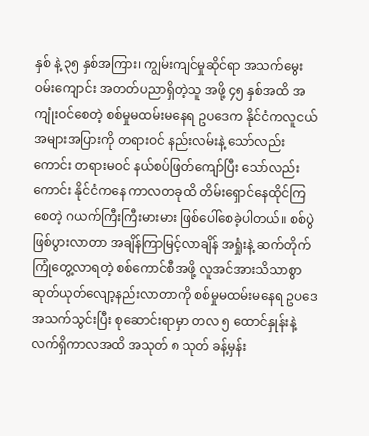နှစ် နဲ့ ၃၅ နှစ်အကြား၊ ကျွမ်းကျင်မှုဆိုင်ရာ အသက်မွေးဝမ်းကျောင်း အတတ်ပညာရှိတဲ့သူ အဖို့ ၄၅ နှစ်အထိ အကျုံးဝင်စေတဲ့ စစ်မှုမထမ်းမနေရ ဥပဒေက နိုင်ငံကလူငယ် အများအပြားကို တရားဝင် နည်းလမ်းနဲ့ သော်လည်းကောင်း တရားမဝင် နယ်စပ်ဖြတ်ကျော်ပြီး သော်လည်းကောင်း နိုင်ငံကနေ ကာလတခုထိ တိမ်းရှောင်နေထိုင်ကြစေတဲ့ ဂယက်ကြီးကြီးမားမား ဖြစ်ပေါ်စေခဲ့ပါတယ်။ စစ်ပွဲဖြစ်ပွားလာတာ အချိန်ကြာမြင့်လာချိန် အရှုံးနဲ့ ဆက်တိုက်ကြုံတွေ့လာရတဲ့ စစ်ကောင်စီအဖို့ လူအင်အားသိသာစွာ ဆုတ်ယုတ်လျော့နည်းလာတာကို စစ်မှုမထမ်းမနေရ ဥပဒေအသက်သွင်းပြီး စုဆောင်းရာမှာ တလ ၅ ထောင်နှုန်းနဲ့ လက်ရှိကာလအထိ အသုတ် ၈ သုတ် ခန့်မှန်း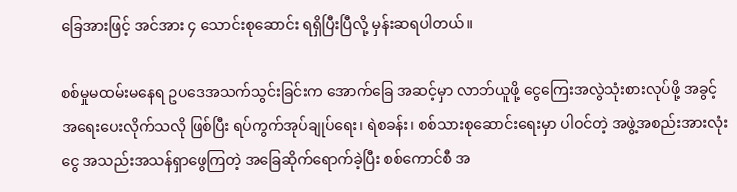ခြေအားဖြင့် အင်အား ၄ သောင်းစုဆောင်း ရရှိပြီးပြီလို့ မှန်းဆရပါတယ်။

စစ်မှုမထမ်းမနေရ ဥပဒေအသက်သွင်းခြင်းက အောက်ခြေ အဆင့်မှာ လာဘ်ယူဖို့ ငွေကြေးအလွဲသုံးစားလုပ်ဖို့ အခွင့်အရေးပေးလိုက်သလို ဖြစ်ပြီး ရပ်ကွက်အုပ်ချုပ်ရေး၊ ရဲစခန်း၊ စစ်သားစုဆောင်းရေးမှာ ပါဝင်တဲ့ အဖွဲ့အစည်းအားလုံး ငွေ အသည်းအသန်ရှာဖွေကြတဲ့ အခြေဆိုက်ရောက်ခဲ့ပြီး စစ်ကောင်စီ အ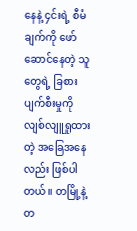နေနဲ့ ၄င်းရဲ့ စီမံချက်ကို ဖော်ဆောင်နေတဲ့ သူတွေရဲ့ ခြစားပျက်စီးမှုကို လျစ်လျူရှုထားတဲ့ အခြေအနေလည်း ဖြစ်ပါတယ်။ တမြို့နဲ့ တ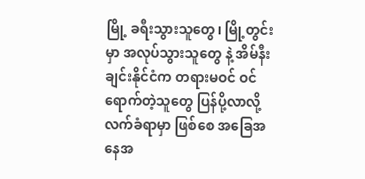မြို့ ခရီးသွားသူတွေ၊ မြို့တွင်းမှာ အလုပ်သွားသူတွေ နဲ့ အိမ်နီးချင်းနိုင်ငံက တရားမဝင် ဝင်ရောက်တဲ့သူတွေ ပြန်ပို့လာလို့ လက်ခံရာမှာ ဖြစ်စေ အခြေအနေအ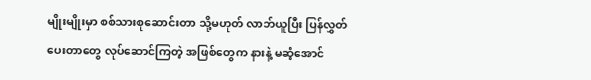မျိုးမျိုးမှာ စစ်သားစုဆောင်းတာ သို့မဟုတ် လာဘ်ယူပြီး ပြန်လွှတ်ပေးတာတွေ လုပ်ဆောင်ကြတဲ့ အဖြစ်တွေက နားနဲ့ မဆံ့အောင်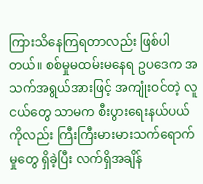ကြားသိနေကြရတာလည်း ဖြစ်ပါတယ်။ စစ်မှုမထမ်းမနေရ ဥပဒေက အသက်အရွယ်အားဖြင့် အကျုံးဝင်တဲ့ လူငယ်တွေ သာမက စီးပွားရေးနယ်ပယ်ကိုလည်း ကြီးကြီးမားမားသက်ရောက်မှုတွေ ရှိခဲ့ပြီး လက်ရှိအချိန်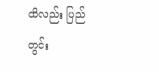ထိလည်း ပြည်တွင်း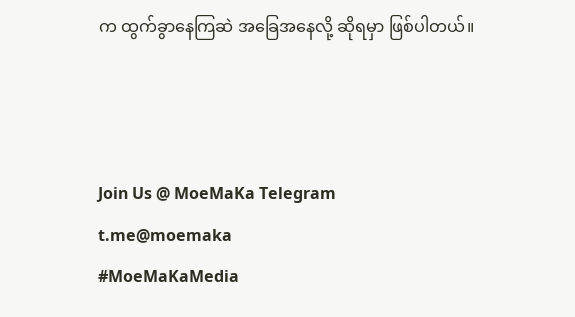က ထွက်ခွာနေကြဆဲ အခြေအနေလို့ ဆိုရမှာ ဖြစ်ပါတယ်။



Join Us @ MoeMaKa Telegram
t.me@moemaka
#MoeMaKaMedia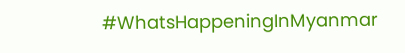#WhatsHappeningInMyanmar